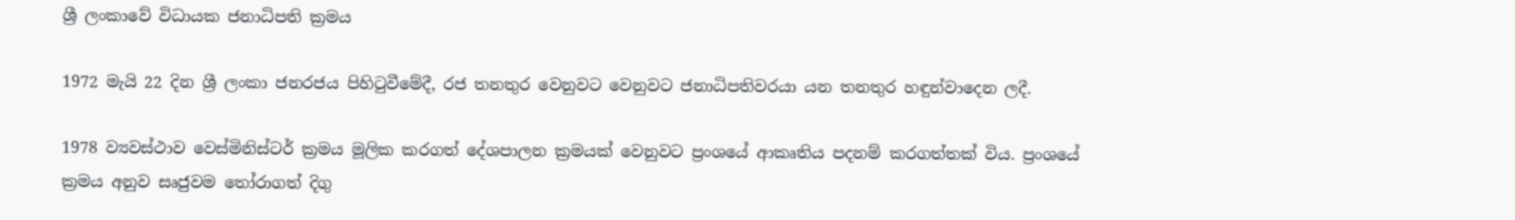ශ්‍රී ලංකාවේ විධායක ජනාධිපති ක්‍රමය

1972 මැයි 22 දින ශ්‍රී ලංකා ජනරජය පිහිටුවීමේදී, රජ තනතුර වෙනුවට වෙනුවට ජනාධිපතිවරයා යන තනතුර හඳුන්වාදෙන ලදී.

1978 ව්‍යවස්ථාව වෙස්මිනිස්ටර් ක්‍රමය මූලික කරගත් දේශපාලන ක්‍රමයක් වෙනුවට ප්‍රංශයේ ආකෘතිය පදනම් කරගත්තක් විය. ප්‍රංශයේ ක්‍රමය අනුව සෘජුවම තෝරාගත් දිගු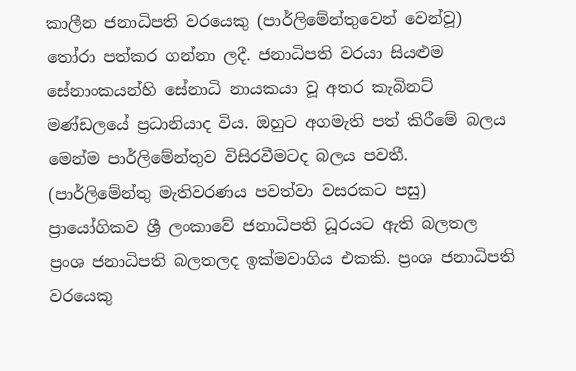කාලීන ජනාධිපති වරයෙකු (පාර්ලිමේන්තුවෙන් වෙන්වූ) තෝරා පත්කර ගන්නා ලදී. ජනාධිපති වරයා සියළුම සේනාංකයන්‍හි සේනාධි නායකයා වූ අතර කැබිනට් මණ්ඩලයේ ප්‍රධානියාද විය. ඔහුට අගමැති පත් කිරීමේ බලය මෙන්ම පාර්ලිමේන්තුව විසිරවීමටද බලය පවතී. (පාර්ලිමේන්තු මැතිවරණය පවත්වා වසරකට පසු) ප්‍රායෝගිකව ශ්‍රී ලංකාවේ ජනාධිපති ධූරයට ඇති බලතල ප්‍රංශ ජනාධිපති බලතලද ඉක්මවාගිය එකකි. ප්‍රංශ ජනාධිපති වරයෙකු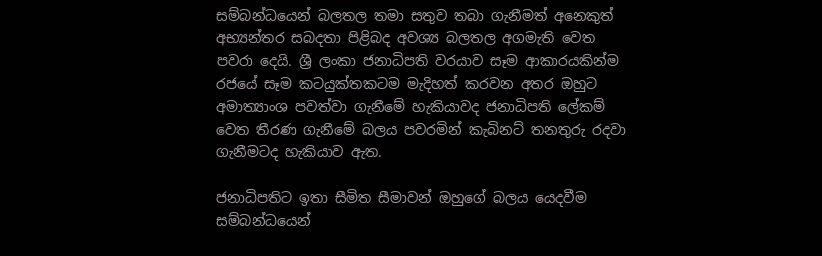සම්බන්ධයෙන් බලතල තමා සතුව තබා ගැනීමත් අනෙකුත් අභ්‍යන්තර සබදතා පිළිබද අවශ්‍ය බලතල අගමැති වෙත පවරා දෙයි. ශ්‍රී ලංකා ජනාධිපති වරයාව සෑම ආකාරයකින්ම රජයේ සෑම කටයුක්තකටම මැදිහත් කරවන අතර ඔහුට අමාත්‍යාංශ පවත්වා ගැනීමේ හැකියාවද ජනාධිපති ලේකම් වෙත තීරණ ගැනීමේ බලය පවරමින් කැබිනට් තනතුරු රදවා ගැනීමටද හැකියාව ඇත.

ජනාධිපතිට ඉතා සීමිත සීමාවන් ඔහුගේ බලය යෙදවීම සම්බන්ධයෙන්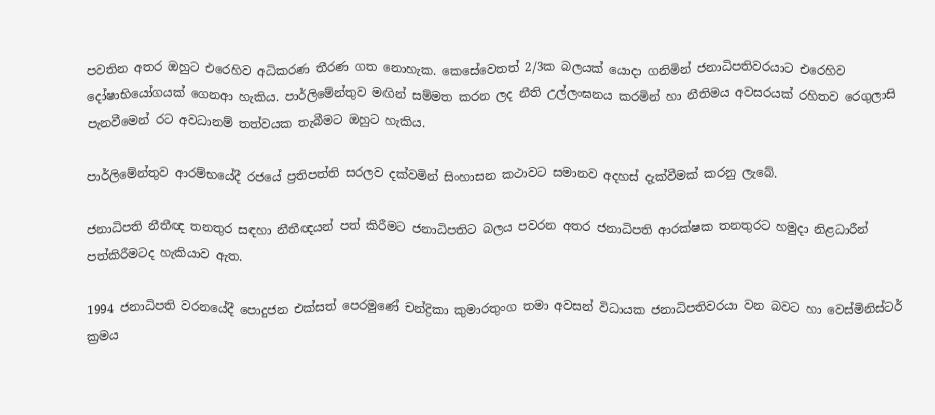පවතින අතර ඔහුට එරෙහිව අධිකරණ තීරණ ගත නොහැක. කෙසේවෙතත් 2/3ක බලයක් යොදා ගනිමින් ජනාධිපතිවරයාට එරෙහිව දෝෂාභියෝගයක් ගෙනආ හැකිය. පාර්ලිමේන්තුව මඟින් සම්මත කරන ලද නීති උල්ලංඝනය කරමින් හා නීතිමය අවසරයක් රහිතව රෙගුලාසි පැනවීමෙන් රට අවධානම් තත්වයක තැබීමට ඔහුට හැකිය.

පාර්ලිමේන්තුව ආරම්භයේදී රජයේ ප්‍රතිපත්ති සරලව දක්වමින් සිංහාසන කථාවට සමානව අදහස් දැක්වීමක් කරනු ලැබේ.

ජනාධිපති නීතීඥ තනතුර සඳහා නීතීඥයන් පත් කිරීමට ජනාධිපතිට බලය පවරන අතර ජනාධිපති ආරක්ෂක තනතුරට හමුදා නිළධාරීන් පත්කිරීමටද හැකියාව ඇත.

1994 ජනාධිපති වරනයේදී පොදුජන එක්සත් පෙරමුණේ චන්ද්‍රිකා කුමාරතුංග තමා අවසන් විධායක ජනාධිපතිවරයා වන බවට හා වෙස්මිනිස්ටර් ක්‍රමය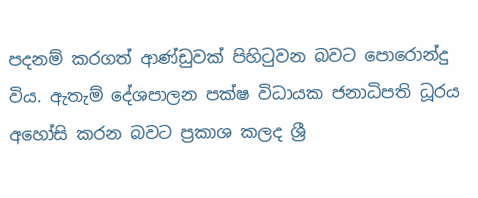පදනම් කරගත් ආණ්ඩුවක් පිහිටුවන බවට පොරොන්දු විය. ඇතැම් දේශපාලන පක්ෂ විධායක ජනාධිපති ධූරය අහෝසි කරන බවට ප්‍රකාශ කලද ශ්‍රී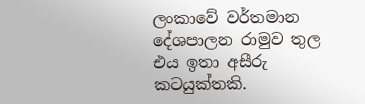ලංකාවේ වර්තමාන දේශපාලන රාමුව තුල එය ඉතා අසීරු කටයුක්තකි.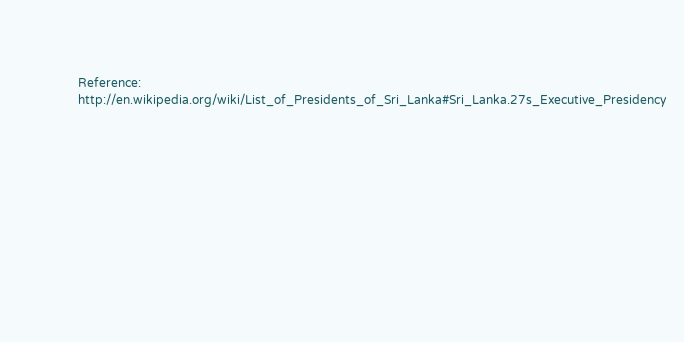Reference: http://en.wikipedia.org/wiki/List_of_Presidents_of_Sri_Lanka#Sri_Lanka.27s_Executive_Presidency